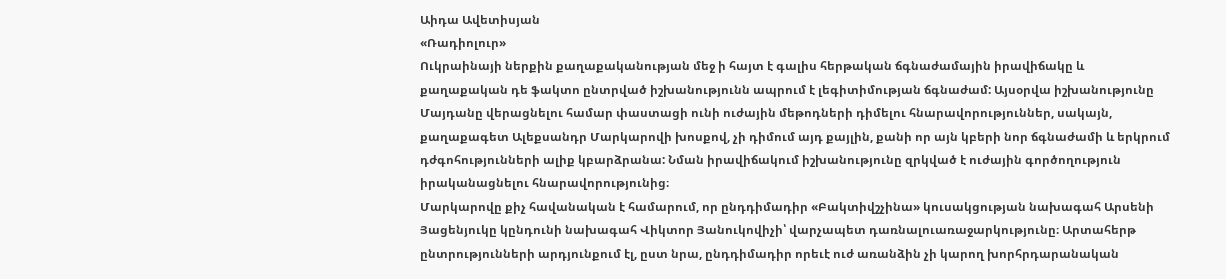Աիդա Ավետիսյան
«Ռադիոլուր»
Ուկրաինայի ներքին քաղաքականության մեջ ի հայտ է գալիս հերթական ճգնաժամային իրավիճակը և քաղաքական դե ֆակտո ընտրված իշխանությունն ապրում է լեգիտիմության ճգնաժամ: Այսօրվա իշխանությունը Մայդանը վերացնելու համար փաստացի ունի ուժային մեթոդների դիմելու հնարավորություններ, սակայն, քաղաքագետ Ալեքսանդր Մարկարովի խոսքով, չի դիմում այդ քայլին, քանի որ այն կբերի նոր ճգնաժամի և երկրում դժգոհությունների ալիք կբարձրանա: Նման իրավիճակում իշխանությունը զրկված է ուժային գործողություն իրականացնելու հնարավորությունից։
Մարկարովը քիչ հավանական է համարում, որ ընդդիմադիր «Բակտիվշչինա» կուսակցության նախագահ Արսենի Յացենյուկը կընդունի նախագահ Վիկտոր Յանուկովիչի՝ վարչապետ դառնալուառաջարկությունը։ Արտահերթ ընտրությունների արդյունքում էլ, ըստ նրա, ընդդիմադիր որեւէ ուժ առանձին չի կարող խորհրդարանական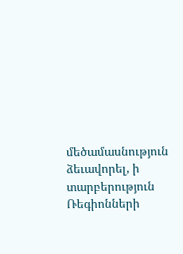մեծամասնություն ձեւավորել, ի տարբերություն Ռեգիոնների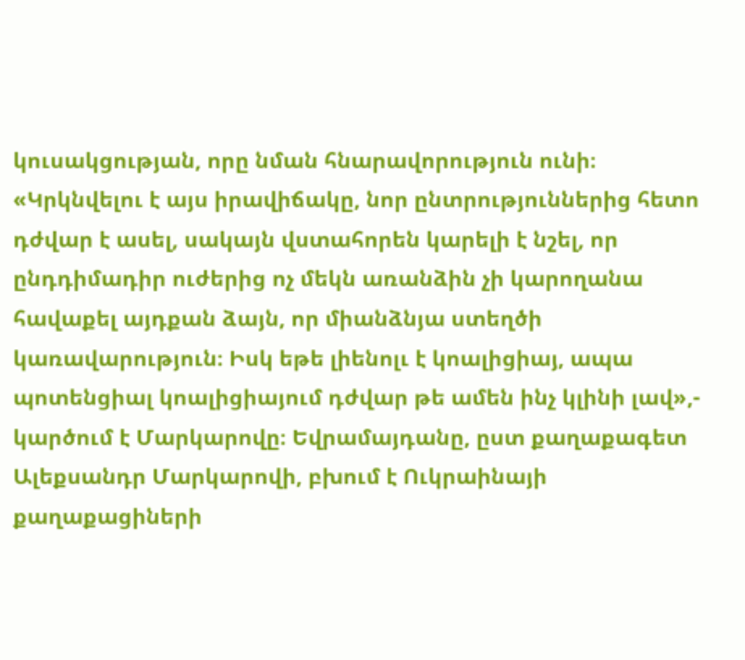կուսակցության, որը նման հնարավորություն ունի։ «Կրկնվելու է այս իրավիճակը, նոր ընտրություններից հետո դժվար է ասել, սակայն վստահորեն կարելի է նշել, որ ընդդիմադիր ուժերից ոչ մեկն առանձին չի կարողանա հավաքել այդքան ձայն, որ միանձնյա ստեղծի կառավարություն։ Իսկ եթե լիենոլւ է կոալիցիայ, ապա պոտենցիալ կոալիցիայում դժվար թե ամեն ինչ կլինի լավ»,- կարծում է Մարկարովը։ Եվրամայդանը, ըստ քաղաքագետ Ալեքսանդր Մարկարովի, բխում է Ուկրաինայի քաղաքացիների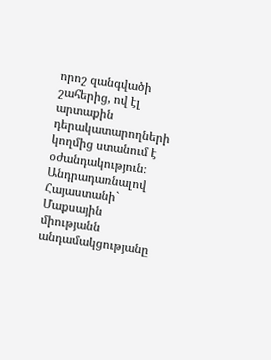որոշ զանգվածի շահերից, ով էլ արտաքին դերակատարողների կողմից ստանում է օժանդակություն։
Անդրադառնալով Հայաստանի` Մաքսային միությանն անդամակցությանը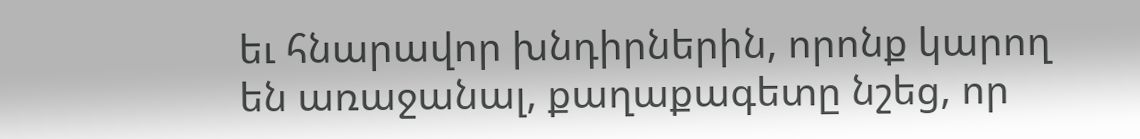եւ հնարավոր խնդիրներին, որոնք կարող են առաջանալ, քաղաքագետը նշեց, որ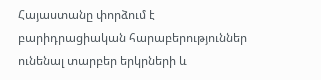Հայաստանը փորձում է բարիդրացիական հարաբերություններ ունենալ տարբեր երկրների և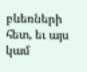բևեռների հետ, եւ այս կամ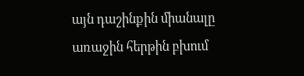այն դաշինքին միանալը առաջին հերթին բխում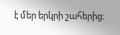է մեր երկրի շահերից։